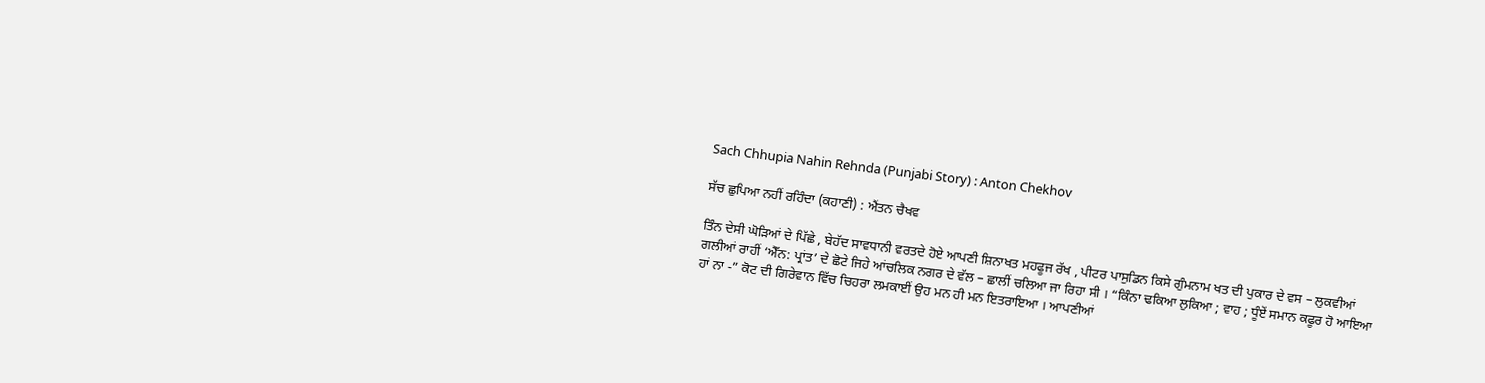Sach Chhupia Nahin Rehnda (Punjabi Story) : Anton Chekhov

ਸੱਚ ਛੁਪਿਆ ਨਹੀਂ ਰਹਿੰਦਾ (ਕਹਾਣੀ) : ਐਂਤਨ ਚੈਖਵ

ਤਿੰਨ ਦੇਸੀ ਘੋੜਿਆਂ ਦੇ ਪਿੱਛੇ , ਬੇਹੱਦ ਸਾਵਧਾਨੀ ਵਰਤਦੇ ਹੋਏ ਆਪਣੀ ਸ਼ਿਨਾਖਤ ਮਹਫੂਜ ਰੱਖ , ਪੀਟਰ ਪਾਸੁਡਿਨ ਕਿਸੇ ਗੁੰਮਨਾਮ ਖਤ ਦੀ ਪੁਕਾਰ ਦੇ ਵਸ – ਲੁਕਵੀਆਂ ਗਲੀਆਂ ਰਾਹੀਂ ‘ਐੱਨ: ਪ੍ਰਾਂਤ’ ਦੇ ਛੋਟੇ ਜਿਹੇ ਆਂਚਲਿਕ ਨਗਰ ਦੇ ਵੱਲ – ਛਾਲੀਂ ਚਲਿਆ ਜਾ ਰਿਹਾ ਸੀ । “ਕਿੰਨਾ ਢਕਿਆ ਲੁਕਿਆ ; ਵਾਹ ; ਧੂੰਏਂ ਸਮਾਨ ਕਫੂਰ ਹੋ ਆਇਆ ਹਾਂ ਨਾ -” ਕੋਟ ਦੀ ਗਿਰੇਵਾਨ ਵਿੱਚ ਚਿਹਰਾ ਲਮਕਾਈਂ ਉਹ ਮਨ ਹੀ ਮਨ ਇਤਰਾਇਆ । ਆਪਣੀਆਂ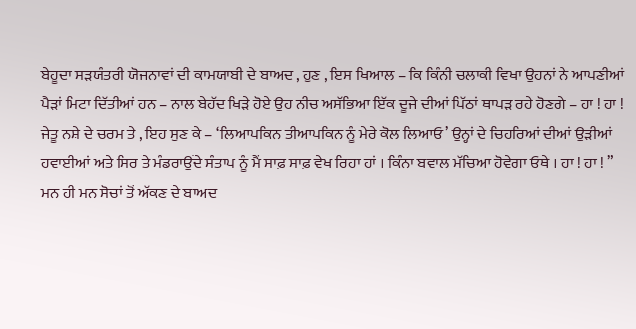ਬੇਹੂਦਾ ਸੜਯੰਤਰੀ ਯੋਜਨਾਵਾਂ ਦੀ ਕਾਮਯਾਬੀ ਦੇ ਬਾਅਦ , ਹੁਣ , ਇਸ ਖਿਆਲ – ਕਿ ਕਿੰਨੀ ਚਲਾਕੀ ਵਿਖਾ ਉਹਨਾਂ ਨੇ ਆਪਣੀਆਂ ਪੈੜਾਂ ਮਿਟਾ ਦਿੱਤੀਆਂ ਹਨ – ਨਾਲ ਬੇਹੱਦ ਖਿੜੇ ਹੋਏ ਉਹ ਨੀਚ ਅਸੱਭਿਆ ਇੱਕ ਦੂਜੇ ਦੀਆਂ ਪਿੱਠਾਂ ਥਾਪੜ ਰਹੇ ਹੋਣਗੇ – ਹਾ ! ਹਾ ! ਜੇਤੂ ਨਸ਼ੇ ਦੇ ਚਰਮ ਤੇ , ਇਹ ਸੁਣ ਕੇ – ‘ਲਿਆਪਕਿਨ ਤੀਆਪਕਿਨ ਨੂੰ ਮੇਰੇ ਕੋਲ ਲਿਆਓ’ ਉਨ੍ਹਾਂ ਦੇ ਚਿਹਰਿਆਂ ਦੀਆਂ ਉੜੀਆਂ ਹਵਾਈਆਂ ਅਤੇ ਸਿਰ ਤੇ ਮੰਡਰਾਉਂਦੇ ਸੰਤਾਪ ਨੂੰ ਮੈਂ ਸਾਫ਼ ਸਾਫ਼ ਵੇਖ ਰਿਹਾ ਹਾਂ । ਕਿੰਨਾ ਬਵਾਲ ਮੱਚਿਆ ਹੋਵੇਗਾ ਓਥੇ । ਹਾ ! ਹਾ ! ”
ਮਨ ਹੀ ਮਨ ਸੋਚਾਂ ਤੋਂ ਅੱਕਣ ਦੇ ਬਾਅਦ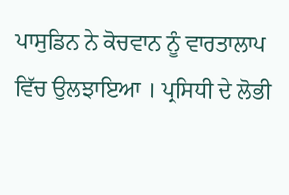ਪਾਸੁਡਿਨ ਨੇ ਕੋਚਵਾਨ ਨੂੰ ਵਾਰਤਾਲਾਪ ਵਿੱਚ ਉਲਝਾਇਆ । ਪ੍ਰਸਿਧੀ ਦੇ ਲੋਭੀ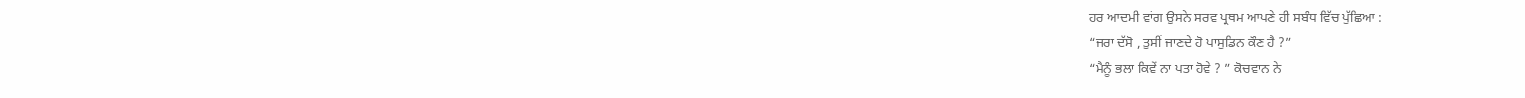ਹਰ ਆਦਮੀ ਵਾਂਗ ਉਸਨੇ ਸਰਵ ਪ੍ਰਥਮ ਆਪਣੇ ਹੀ ਸਬੰਧ ਵਿੱਚ ਪੁੱਛਿਆ :
“ਜਰਾ ਦੱਸੋ , ਤੁਸੀਂ ਜਾਣਦੇ ਹੋ ਪਾਸੁਡਿਨ ਕੌਣ ਹੈ ?”
“ਮੈਨੂੰ ਭਲਾ ਕਿਵੇਂ ਨਾ ਪਤਾ ਹੋਵੇ ? ” ਕੋਚਵਾਨ ਨੇ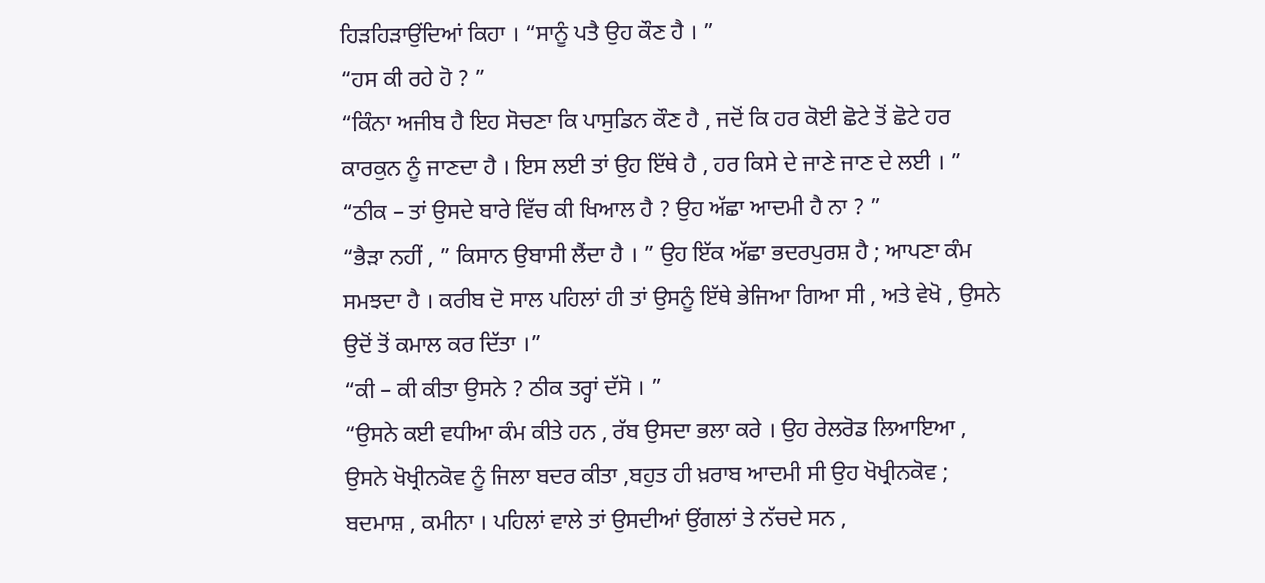ਹਿੜਹਿੜਾਉਂਦਿਆਂ ਕਿਹਾ । “ਸਾਨੂੰ ਪਤੈ ਉਹ ਕੌਣ ਹੈ । ”
“ਹਸ ਕੀ ਰਹੇ ਹੋ ? ”
“ਕਿੰਨਾ ਅਜੀਬ ਹੈ ਇਹ ਸੋਚਣਾ ਕਿ ਪਾਸੁਡਿਨ ਕੌਣ ਹੈ , ਜਦੋਂ ਕਿ ਹਰ ਕੋਈ ਛੋਟੇ ਤੋਂ ਛੋਟੇ ਹਰ ਕਾਰਕੁਨ ਨੂੰ ਜਾਣਦਾ ਹੈ । ਇਸ ਲਈ ਤਾਂ ਉਹ ਇੱਥੇ ਹੈ , ਹਰ ਕਿਸੇ ਦੇ ਜਾਣੇ ਜਾਣ ਦੇ ਲਈ । ”
“ਠੀਕ – ਤਾਂ ਉਸਦੇ ਬਾਰੇ ਵਿੱਚ ਕੀ ਖਿਆਲ ਹੈ ? ਉਹ ਅੱਛਾ ਆਦਮੀ ਹੈ ਨਾ ? ”
“ਭੈੜਾ ਨਹੀਂ , ” ਕਿਸਾਨ ਉਬਾਸੀ ਲੈਂਦਾ ਹੈ । ” ਉਹ ਇੱਕ ਅੱਛਾ ਭਦਰਪੁਰਸ਼ ਹੈ ; ਆਪਣਾ ਕੰਮ ਸਮਝਦਾ ਹੈ । ਕਰੀਬ ਦੋ ਸਾਲ ਪਹਿਲਾਂ ਹੀ ਤਾਂ ਉਸਨੂੰ ਇੱਥੇ ਭੇਜਿਆ ਗਿਆ ਸੀ , ਅਤੇ ਵੇਖੋ , ਉਸਨੇ ਉਦੋਂ ਤੋਂ ਕਮਾਲ ਕਰ ਦਿੱਤਾ ।”
“ਕੀ – ਕੀ ਕੀਤਾ ਉਸਨੇ ? ਠੀਕ ਤਰ੍ਹਾਂ ਦੱਸੋ । ”
“ਉਸਨੇ ਕਈ ਵਧੀਆ ਕੰਮ ਕੀਤੇ ਹਨ , ਰੱਬ ਉਸਦਾ ਭਲਾ ਕਰੇ । ਉਹ ਰੇਲਰੋਡ ਲਿਆਇਆ , ਉਸਨੇ ਖੋਖ੍ਰੀਨਕੋਵ ਨੂੰ ਜਿਲਾ ਬਦਰ ਕੀਤਾ ,ਬਹੁਤ ਹੀ ਖ਼ਰਾਬ ਆਦਮੀ ਸੀ ਉਹ ਖੋਖ੍ਰੀਨਕੋਵ ; ਬਦਮਾਸ਼ , ਕਮੀਨਾ । ਪਹਿਲਾਂ ਵਾਲੇ ਤਾਂ ਉਸਦੀਆਂ ਉਂਗਲਾਂ ਤੇ ਨੱਚਦੇ ਸਨ ,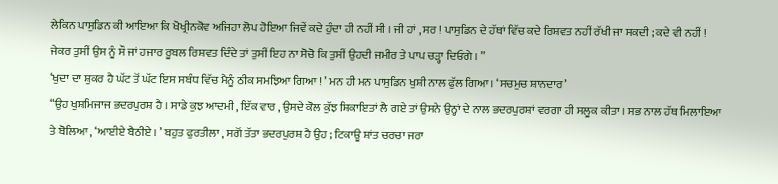ਲੇਕਿਨ ਪਾਸੁਡਿਨ ਕੀ ਆਇਆ ਕਿ ਖੋਖ੍ਰੀਨਕੋਵ ਅਜਿਹਾ ਲੋਪ ਹੋਇਆ ਜਿਵੇਂ ਕਦੇ ਹੁੰਦਾ ਹੀ ਨਹੀਂ ਸੀ । ਜੀ ਹਾਂ , ਸਰ ! ਪਾਸੁਡਿਨ ਦੇ ਹੱਥਾਂ ਵਿੱਚ ਕਦੇ ਰਿਸ਼ਵਤ ਨਹੀਂ ਰੱਖੀ ਜਾ ਸਕਦੀ ; ਕਦੇ ਵੀ ਨਹੀਂ ! ਜੇਕਰ ਤੁਸੀਂ ਉਸ ਨੂੰ ਸੌ ਜਾਂ ਹਜਾਰ ਰੂਬਲ ਰਿਸ਼ਵਤ ਦਿੰਦੇ ਤਾਂ ਤੁਸੀਂ ਇਹ ਨਾ ਸੋਚੋ ਕਿ ਤੁਸੀਂ ਉਹਦੀ ਜਮੀਰ ਤੇ ਪਾਪ ਚੜ੍ਹਾ ਦਿਓਗੇ । ”
‘ਖੁਦਾ ਦਾ ਸ਼ੁਕਰ ਹੈ ਘੱਟ ਤੋਂ ਘੱਟ ਇਸ ਸਬੰਧ ਵਿੱਚ ਮੈਨੂੰ ਠੀਕ ਸਮਝਿਆ ਗਿਆ ! ’ ਮਨ ਹੀ ਮਨ ਪਾਸੁਡਿਨ ਖੁਸ਼ੀ ਨਾਲ ਫੁੱਲ ਗਿਆ। ‘ਸਚਮੁਚ ਸ਼ਾਨਦਾਰ’
“ਉਹ ਖੁਸ਼ਮਿਜਾਜ ਭਦਰਪੁਰਸ਼ ਹੈ । ਸਾਡੇ ਕੁਝ ਆਦਮੀ , ਇੱਕ ਵਾਰ , ਉਸਦੇ ਕੋਲ ਕੁੱਝ ਸ਼ਿਕਾਇਤਾਂ ਲੈ ਗਏ ਤਾਂ ਉਸਨੇ ਉਨ੍ਹਾਂ ਦੇ ਨਾਲ ਭਦਰਪੁਰਸ਼ਾਂ ਵਰਗਾ ਹੀ ਸਲੂਕ ਕੀਤਾ । ਸਭ ਨਾਲ ਹੱਥ ਮਿਲਾਇਆ ਤੇ ਬੋਲਿਆ , ‘ਆਈਏ ਬੈਠੀਏ । ’ ਬਹੁਤ ਫੁਰਤੀਲਾ , ਸਗੋਂ ਤੱਤਾ ਭਦਰਪੁਰਸ਼ ਹੈ ਉਹ ; ਟਿਕਾਊ ਸ਼ਾਂਤ ਚਰਚਾ ਜਰਾ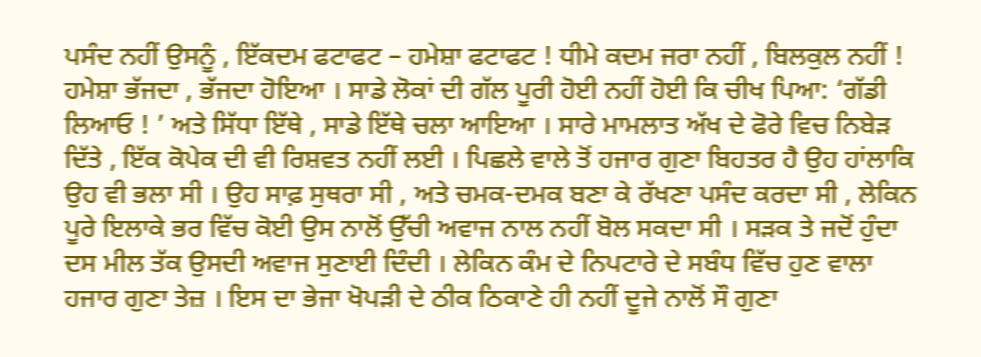ਪਸੰਦ ਨਹੀਂ ਉਸਨੂੰ , ਇੱਕਦਮ ਫਟਾਫਟ – ਹਮੇਸ਼ਾ ਫਟਾਫਟ ! ਧੀਮੇ ਕਦਮ ਜਰਾ ਨਹੀਂ , ਬਿਲਕੁਲ ਨਹੀਂ ! ਹਮੇਸ਼ਾ ਭੱਜਦਾ , ਭੱਜਦਾ ਹੋਇਆ । ਸਾਡੇ ਲੋਕਾਂ ਦੀ ਗੱਲ ਪੂਰੀ ਹੋਈ ਨਹੀਂ ਹੋਈ ਕਿ ਚੀਖ ਪਿਆ: ‘ਗੱਡੀ ਲਿਆਓ ! ’ ਅਤੇ ਸਿੱਧਾ ਇੱਥੇ , ਸਾਡੇ ਇੱਥੇ ਚਲਾ ਆਇਆ । ਸਾਰੇ ਮਾਮਲਾਤ ਅੱਖ ਦੇ ਫੋਰੇ ਵਿਚ ਨਿਬੇੜ ਦਿੱਤੇ , ਇੱਕ ਕੋਪੇਕ ਦੀ ਵੀ ਰਿਸ਼ਵਤ ਨਹੀਂ ਲਈ । ਪਿਛਲੇ ਵਾਲੇ ਤੋਂ ਹਜਾਰ ਗੁਣਾ ਬਿਹਤਰ ਹੈ ਉਹ ਹਾਂਲਾਕਿ ਉਹ ਵੀ ਭਲਾ ਸੀ । ਉਹ ਸਾਫ਼ ਸੁਥਰਾ ਸੀ , ਅਤੇ ਚਮਕ-ਦਮਕ ਬਣਾ ਕੇ ਰੱਖਣਾ ਪਸੰਦ ਕਰਦਾ ਸੀ , ਲੇਕਿਨ ਪੂਰੇ ਇਲਾਕੇ ਭਰ ਵਿੱਚ ਕੋਈ ਉਸ ਨਾਲੋਂ ਉੱਚੀ ਅਵਾਜ ਨਾਲ ਨਹੀਂ ਬੋਲ ਸਕਦਾ ਸੀ । ਸੜਕ ਤੇ ਜਦੋਂ ਹੁੰਦਾ ਦਸ ਮੀਲ ਤੱਕ ਉਸਦੀ ਅਵਾਜ ਸੁਣਾਈ ਦਿੰਦੀ । ਲੇਕਿਨ ਕੰਮ ਦੇ ਨਿਪਟਾਰੇ ਦੇ ਸਬੰਧ ਵਿੱਚ ਹੁਣ ਵਾਲਾ ਹਜਾਰ ਗੁਣਾ ਤੇਜ਼ । ਇਸ ਦਾ ਭੇਜਾ ਖੋਪੜੀ ਦੇ ਠੀਕ ਠਿਕਾਣੇ ਹੀ ਨਹੀਂ ਦੂਜੇ ਨਾਲੋਂ ਸੌ ਗੁਣਾ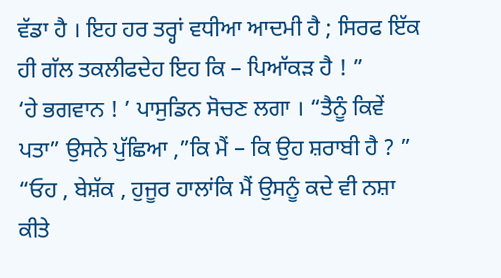ਵੱਡਾ ਹੈ । ਇਹ ਹਰ ਤਰ੍ਹਾਂ ਵਧੀਆ ਆਦਮੀ ਹੈ ; ਸਿਰਫ ਇੱਕ ਹੀ ਗੱਲ ਤਕਲੀਫਦੇਹ ਇਹ ਕਿ – ਪਿਆੱਕੜ ਹੈ ! ”
‘ਹੇ ਭਗਵਾਨ ! ’ ਪਾਸੁਡਿਨ ਸੋਚਣ ਲਗਾ । “ਤੈਨੂੰ ਕਿਵੇਂ ਪਤਾ” ਉਸਨੇ ਪੁੱਛਿਆ ,”ਕਿ ਮੈਂ – ਕਿ ਉਹ ਸ਼ਰਾਬੀ ਹੈ ? ”
“ਓਹ , ਬੇਸ਼ੱਕ , ਹੁਜੂਰ ਹਾਲਾਂਕਿ ਮੈਂ ਉਸਨੂੰ ਕਦੇ ਵੀ ਨਸ਼ਾ ਕੀਤੇ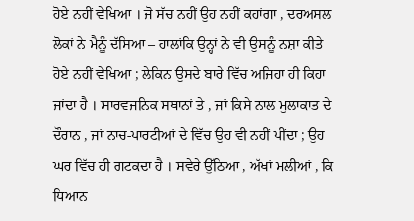ਹੋਏ ਨਹੀਂ ਵੇਖਿਆ । ਜੋ ਸੱਚ ਨਹੀਂ ਉਹ ਨਹੀਂ ਕਹਾਂਗਾ , ਦਰਅਸਲ ਲੋਕਾਂ ਨੇ ਮੈਨੂੰ ਦੱਸਿਆ – ਹਾਲਾਂਕਿ ਉਨ੍ਹਾਂ ਨੇ ਵੀ ਉਸਨੂੰ ਨਸ਼ਾ ਕੀਤੇ ਹੋਏ ਨਹੀਂ ਵੇਖਿਆ ; ਲੇਕਿਨ ਉਸਦੇ ਬਾਰੇ ਵਿੱਚ ਅਜਿਹਾ ਹੀ ਕਿਹਾ ਜਾਂਦਾ ਹੈ । ਸਾਰਵਜਨਿਕ ਸਥਾਨਾਂ ਤੇ , ਜਾਂ ਕਿਸੇ ਨਾਲ ਮੁਲਾਕਾਤ ਦੇ ਦੌਰਾਨ , ਜਾਂ ਨਾਚ-ਪਾਰਟੀਆਂ ਦੇ ਵਿੱਚ ਉਹ ਵੀ ਨਹੀਂ ਪੀਂਦਾ ; ਉਹ ਘਰ ਵਿੱਚ ਹੀ ਗਟਕਦਾ ਹੈ । ਸਵੇਰੇ ਉੱਠਿਆ , ਅੱਖਾਂ ਮਲੀਆਂ , ਕਿ ਧਿਆਨ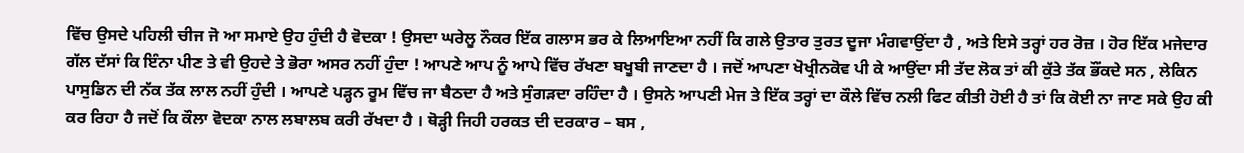ਵਿੱਚ ਉਸਦੇ ਪਹਿਲੀ ਚੀਜ ਜੋ ਆ ਸਮਾਏ ਉਹ ਹੁੰਦੀ ਹੈ ਵੋਦਕਾ ! ਉਸਦਾ ਘਰੇਲੂ ਨੌਕਰ ਇੱਕ ਗਲਾਸ ਭਰ ਕੇ ਲਿਆਇਆ ਨਹੀਂ ਕਿ ਗਲੇ ਉਤਾਰ ਤੁਰਤ ਦੂਜਾ ਮੰਗਵਾਉਂਦਾ ਹੈ , ਅਤੇ ਇਸੇ ਤਰ੍ਹਾਂ ਹਰ ਰੋਜ਼ । ਹੋਰ ਇੱਕ ਮਜੇਦਾਰ ਗੱਲ ਦੱਸਾਂ ਕਿ ਇੰਨਾ ਪੀਣ ਤੇ ਵੀ ਉਹਦੇ ਤੇ ਭੋਰਾ ਅਸਰ ਨਹੀਂ ਹੁੰਦਾ ! ਆਪਣੇ ਆਪ ਨੂੰ ਆਪੇ ਵਿੱਚ ਰੱਖਣਾ ਬਖੂਬੀ ਜਾਣਦਾ ਹੈ । ਜਦੋਂ ਆਪਣਾ ਖੋਖ੍ਰੀਨਕੋਵ ਪੀ ਕੇ ਆਉਂਦਾ ਸੀ ਤੱਦ ਲੋਕ ਤਾਂ ਕੀ ਕੁੱਤੇ ਤੱਕ ਭੌਂਕਦੇ ਸਨ , ਲੇਕਿਨ ਪਾਸੁਡਿਨ ਦੀ ਨੱਕ ਤੱਕ ਲਾਲ ਨਹੀਂ ਹੁੰਦੀ । ਆਪਣੇ ਪੜ੍ਹਨ ਰੂਮ ਵਿੱਚ ਜਾ ਬੈਠਦਾ ਹੈ ਅਤੇ ਸੁੰਗੜਦਾ ਰਹਿੰਦਾ ਹੈ । ਉਸਨੇ ਆਪਣੀ ਮੇਜ ਤੇ ਇੱਕ ਤਰ੍ਹਾਂ ਦਾ ਕੌਲੇ ਵਿੱਚ ਨਲੀ ਫਿਟ ਕੀਤੀ ਹੋਈ ਹੈ ਤਾਂ ਕਿ ਕੋਈ ਨਾ ਜਾਣ ਸਕੇ ਉਹ ਕੀ ਕਰ ਰਿਹਾ ਹੈ ਜਦੋਂ ਕਿ ਕੌਲਾ ਵੋਦਕਾ ਨਾਲ ਲਬਾਲਬ ਕਰੀ ਰੱਖਦਾ ਹੈ । ਥੋੜ੍ਹੀ ਜਿਹੀ ਹਰਕਤ ਦੀ ਦਰਕਾਰ – ਬਸ ,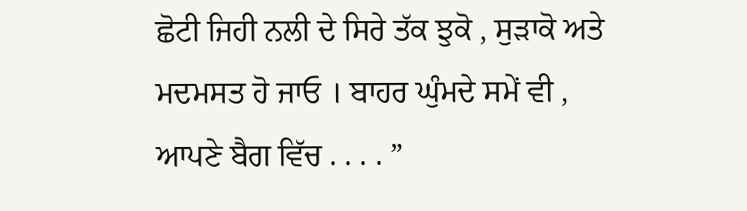ਛੋਟੀ ਜਿਹੀ ਨਲੀ ਦੇ ਸਿਰੇ ਤੱਕ ਝੁਕੋ , ਸੁੜਾਕੋ ਅਤੇ ਮਦਮਸਤ ਹੋ ਜਾਓ । ਬਾਹਰ ਘੁੰਮਦੇ ਸਮੇਂ ਵੀ , ਆਪਣੇ ਬੈਗ ਵਿੱਚ . . . . ”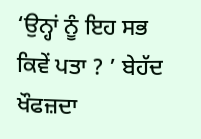‘ਉਨ੍ਹਾਂ ਨੂੰ ਇਹ ਸਭ ਕਿਵੇਂ ਪਤਾ ? ’ ਬੇਹੱਦ ਖੌਫਜ਼ਦਾ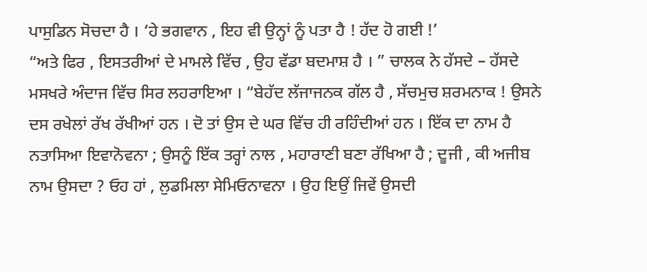ਪਾਸੁਡਿਨ ਸੋਚਦਾ ਹੈ । ‘ਹੇ ਭਗਵਾਨ , ਇਹ ਵੀ ਉਨ੍ਹਾਂ ਨੂੰ ਪਤਾ ਹੈ ! ਹੱਦ ਹੋ ਗਈ !’
“ਅਤੇ ਫਿਰ , ਇਸਤਰੀਆਂ ਦੇ ਮਾਮਲੇ ਵਿੱਚ , ਉਹ ਵੱਡਾ ਬਦਮਾਸ਼ ਹੈ । ” ਚਾਲਕ ਨੇ ਹੱਸਦੇ – ਹੱਸਦੇ ਮਸਖਰੇ ਅੰਦਾਜ ਵਿੱਚ ਸਿਰ ਲਹਰਾਇਆ । “ਬੇਹੱਦ ਲੱਜਾਜਨਕ ਗੱਲ ਹੈ , ਸੱਚਮੁਚ ਸ਼ਰਮਨਾਕ ! ਉਸਨੇ ਦਸ ਰਖੇਲਾਂ ਰੱਖ ਰੱਖੀਆਂ ਹਨ । ਦੋ ਤਾਂ ਉਸ ਦੇ ਘਰ ਵਿੱਚ ਹੀ ਰਹਿੰਦੀਆਂ ਹਨ । ਇੱਕ ਦਾ ਨਾਮ ਹੈ ਨਤਾਸਿਆ ਇਵਾਨੋਵਨਾ ; ਉਸਨੂੰ ਇੱਕ ਤਰ੍ਹਾਂ ਨਾਲ , ਮਹਾਰਾਣੀ ਬਣਾ ਰੱਖਿਆ ਹੈ ; ਦੂਜੀ , ਕੀ ਅਜੀਬ ਨਾਮ ਉਸਦਾ ? ਓਹ ਹਾਂ , ਲੁਡਮਿਲਾ ਸੇਮਿਓਨਾਵਨਾ । ਉਹ ਇਉਂ ਜਿਵੇਂ ਉਸਦੀ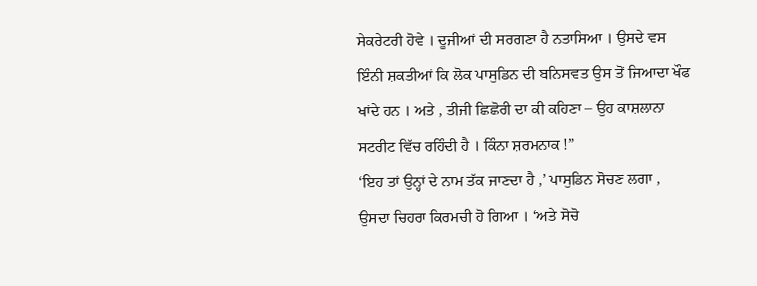ਸੇਕਰੇਟਰੀ ਹੋਵੇ । ਦੂਜੀਆਂ ਦੀ ਸਰਗਣਾ ਹੈ ਨਤਾਸਿਆ । ਉਸਦੇ ਵਸ ਇੰਨੀ ਸ਼ਕਤੀਆਂ ਕਿ ਲੋਕ ਪਾਸੁਡਿਨ ਦੀ ਬਨਿਸਵਤ ਉਸ ਤੋਂ ਜਿਆਦਾ ਖੌਫ ਖਾਂਦੇ ਹਨ । ਅਤੇ , ਤੀਜੀ ਛਿਛੋਰੀ ਦਾ ਕੀ ਕਹਿਣਾ – ਉਹ ਕਾਸ਼ਲਾਨਾ ਸਟਰੀਟ ਵਿੱਚ ਰਹਿੰਦੀ ਹੈ । ਕਿੰਨਾ ਸ਼ਰਮਨਾਕ !”
‘ਇਹ ਤਾਂ ਉਨ੍ਹਾਂ ਦੇ ਨਾਮ ਤੱਕ ਜਾਣਦਾ ਹੈ ,’ ਪਾਸੁਡਿਨ ਸੋਚਣ ਲਗਾ , ਉਸਦਾ ਚਿਹਰਾ ਕਿਰਮਚੀ ਹੋ ਗਿਆ । ‘ਅਤੇ ਸੋਚੋ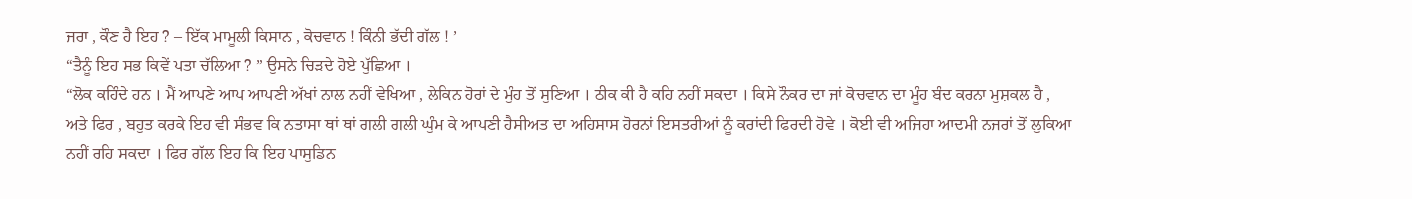ਜਰਾ , ਕੌਣ ਹੈ ਇਹ ? – ਇੱਕ ਮਾਮੂਲੀ ਕਿਸਾਨ , ਕੋਚਵਾਨ ! ਕਿੰਨੀ ਭੱਦੀ ਗੱਲ ! ’
“ਤੈਨੂੰ ਇਹ ਸਭ ਕਿਵੇਂ ਪਤਾ ਚੱਲਿਆ ? ” ਉਸਨੇ ਚਿੜਦੇ ਹੋਏ ਪੁੱਛਿਆ ।
“ਲੋਕ ਕਹਿੰਦੇ ਹਨ । ਮੈਂ ਆਪਣੇ ਆਪ ਆਪਣੀ ਅੱਖਾਂ ਨਾਲ ਨਹੀਂ ਵੇਖਿਆ , ਲੇਕਿਨ ਹੋਰਾਂ ਦੇ ਮੁੰਹ ਤੋਂ ਸੁਣਿਆ । ਠੀਕ ਕੀ ਹੈ ਕਹਿ ਨਹੀਂ ਸਕਦਾ । ਕਿਸੇ ਨੌਕਰ ਦਾ ਜਾਂ ਕੋਚਵਾਨ ਦਾ ਮੂੰਹ ਬੰਦ ਕਰਨਾ ਮੁਸ਼ਕਲ ਹੈ , ਅਤੇ ਫਿਰ , ਬਹੁਤ ਕਰਕੇ ਇਹ ਵੀ ਸੰਭਵ ਕਿ ਨਤਾਸਾ ਥਾਂ ਥਾਂ ਗਲੀ ਗਲੀ ਘੁੰਮ ਕੇ ਆਪਣੀ ਹੈਸੀਅਤ ਦਾ ਅਹਿਸਾਸ ਹੋਰਨਾਂ ਇਸਤਰੀਆਂ ਨੂੰ ਕਰਾਂਦੀ ਫਿਰਦੀ ਹੋਵੇ । ਕੋਈ ਵੀ ਅਜਿਹਾ ਆਦਮੀ ਨਜਰਾਂ ਤੋਂ ਲੁਕਿਆ ਨਹੀਂ ਰਹਿ ਸਕਦਾ । ਫਿਰ ਗੱਲ ਇਹ ਕਿ ਇਹ ਪਾਸੁਡਿਨ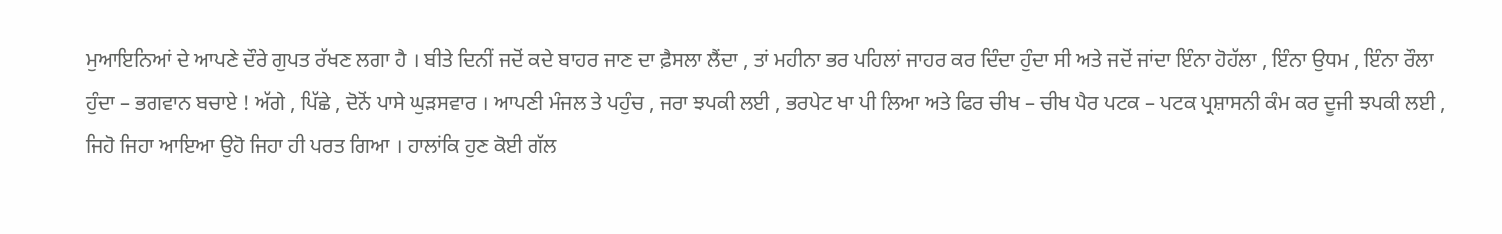ਮੁਆਇਨਿਆਂ ਦੇ ਆਪਣੇ ਦੌਰੇ ਗੁਪਤ ਰੱਖਣ ਲਗਾ ਹੈ । ਬੀਤੇ ਦਿਨੀਂ ਜਦੋਂ ਕਦੇ ਬਾਹਰ ਜਾਣ ਦਾ ਫ਼ੈਸਲਾ ਲੈਂਦਾ , ਤਾਂ ਮਹੀਨਾ ਭਰ ਪਹਿਲਾਂ ਜਾਹਰ ਕਰ ਦਿੰਦਾ ਹੁੰਦਾ ਸੀ ਅਤੇ ਜਦੋਂ ਜਾਂਦਾ ਇੰਨਾ ਹੋਹੱਲਾ , ਇੰਨਾ ਉਧਮ , ਇੰਨਾ ਰੌਲਾ ਹੁੰਦਾ – ਭਗਵਾਨ ਬਚਾਏ ! ਅੱਗੇ , ਪਿੱਛੇ , ਦੋਨੋਂ ਪਾਸੇ ਘੁੜਸਵਾਰ । ਆਪਣੀ ਮੰਜਲ ਤੇ ਪਹੁੰਚ , ਜਰਾ ਝਪਕੀ ਲਈ , ਭਰਪੇਟ ਖਾ ਪੀ ਲਿਆ ਅਤੇ ਫਿਰ ਚੀਖ – ਚੀਖ ਪੈਰ ਪਟਕ – ਪਟਕ ਪ੍ਰਸ਼ਾਸਨੀ ਕੰਮ ਕਰ ਦੂਜੀ ਝਪਕੀ ਲਈ , ਜਿਹੋ ਜਿਹਾ ਆਇਆ ਉਹੋ ਜਿਹਾ ਹੀ ਪਰਤ ਗਿਆ । ਹਾਲਾਂਕਿ ਹੁਣ ਕੋਈ ਗੱਲ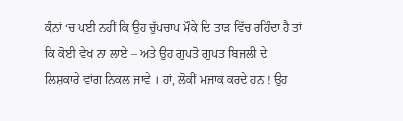ਕੰਨਾਂ ‘ਚ ਪਈ ਨਹੀਂ ਕਿ ਉਹ ਚੁੱਪਚਾਪ ਮੌਕੇ ਦਿ ਤਾੜ ਵਿੱਚ ਰਹਿੰਦਾ ਹੈ ਤਾਂ ਕਿ ਕੋਈ ਵੇਖ ਨਾ ਲਾਏ – ਅਤੇ ਉਹ ਗੁਪਤੋ ਗੁਪਤ ਬਿਜਲੀ ਦੇ ਲਿਸ਼ਕਾਰੇ ਵਾਂਗ ਨਿਕਲ ਜਾਵੇ । ਹਾਂ, ਲੋਕੀਂ ਮਜਾਕ ਕਰਦੇ ਹਨ ! ਉਹ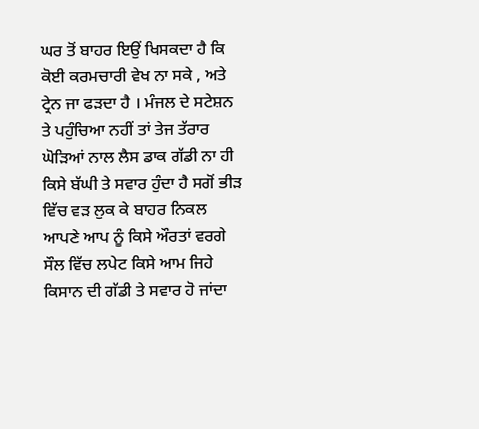ਘਰ ਤੋਂ ਬਾਹਰ ਇਉਂ ਖਿਸਕਦਾ ਹੈ ਕਿ ਕੋਈ ਕਰਮਚਾਰੀ ਵੇਖ ਨਾ ਸਕੇ , ਅਤੇ ਟ੍ਰੇਨ ਜਾ ਫੜਦਾ ਹੈ । ਮੰਜਲ ਦੇ ਸਟੇਸ਼ਨ ਤੇ ਪਹੁੰਚਿਆ ਨਹੀਂ ਤਾਂ ਤੇਜ ਤੱਰਾਰ ਘੋੜਿਆਂ ਨਾਲ ਲੈਸ ਡਾਕ ਗੱਡੀ ਨਾ ਹੀ ਕਿਸੇ ਬੱਘੀ ਤੇ ਸਵਾਰ ਹੁੰਦਾ ਹੈ ਸਗੋਂ ਭੀੜ ਵਿੱਚ ਵੜ ਲੁਕ ਕੇ ਬਾਹਰ ਨਿਕਲ ਆਪਣੇ ਆਪ ਨੂੰ ਕਿਸੇ ਔਰਤਾਂ ਵਰਗੇ ਸੌਲ ਵਿੱਚ ਲਪੇਟ ਕਿਸੇ ਆਮ ਜਿਹੇ ਕਿਸਾਨ ਦੀ ਗੱਡੀ ਤੇ ਸਵਾਰ ਹੋ ਜਾਂਦਾ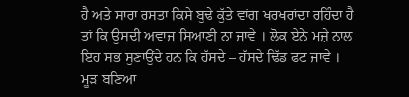ਹੈ ਅਤੇ ਸਾਰਾ ਰਸਤਾ ਕਿਸੇ ਬੁਢੇ ਕੁੱਤੇ ਵਾਂਗ ਖਰਖਰਾਂਦਾ ਰਹਿੰਦਾ ਹੈ ਤਾਂ ਕਿ ਉਸਦੀ ਅਵਾਜ ਸਿਆਣੀ ਨਾ ਜਾਵੇ । ਲੋਕ ਏਨੇ ਮਜ਼ੇ ਨਾਲ ਇਹ ਸਭ ਸੁਣਾਉਂਦੇ ਹਨ ਕਿ ਹੱਸਦੇ – ਹੱਸਦੇ ਢਿੱਡ ਫਟ ਜਾਵੇ । ਮੂੜ ਬਣਿਆ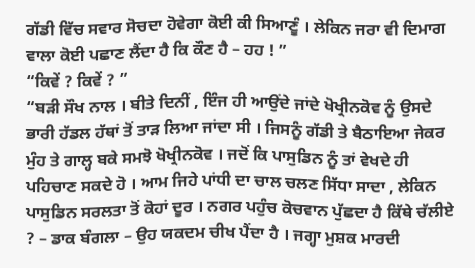ਗੱਡੀ ਵਿੱਚ ਸਵਾਰ ਸੋਚਦਾ ਹੋਵੇਗਾ ਕੋਈ ਕੀ ਸਿਆਣੂੰ । ਲੇਕਿਨ ਜਰਾ ਵੀ ਦਿਮਾਗ ਵਾਲਾ ਕੋਈ ਪਛਾਣ ਲੈਂਦਾ ਹੈ ਕਿ ਕੌਣ ਹੈ – ਹਹ ! ”
“ਕਿਵੇਂ ? ਕਿਵੇਂ ? ”
“ਬੜੀ ਸੌਖ ਨਾਲ । ਬੀਤੇ ਦਿਨੀਂ , ਇੰਜ ਹੀ ਆਉਂਦੇ ਜਾਂਦੇ ਖੋਖ੍ਰੀਨਕੋਵ ਨੂੰ ਉਸਦੇ ਭਾਰੀ ਹੱਡਲ ਹੱਥਾਂ ਤੋਂ ਤਾੜ ਲਿਆ ਜਾਂਦਾ ਸੀ । ਜਿਸਨੂੰ ਗੱਡੀ ਤੇ ਬੈਠਾਇਆ ਜੇਕਰ ਮੁੰਹ ਤੇ ਗਾਲ੍ਹ ਬਕੇ ਸਮਝੋ ਖੋਖ੍ਰੀਨਕੋਵ । ਜਦੋਂ ਕਿ ਪਾਸੁਡਿਨ ਨੂੰ ਤਾਂ ਵੇਖਦੇ ਹੀ ਪਹਿਚਾਣ ਸਕਦੇ ਹੋ । ਆਮ ਜਿਹੇ ਪਾਂਧੀ ਦਾ ਚਾਲ ਚਲਣ ਸਿੱਧਾ ਸਾਦਾ , ਲੇਕਿਨ ਪਾਸੁਡਿਨ ਸਰਲਤਾ ਤੋਂ ਕੋਹਾਂ ਦੂਰ । ਨਗਰ ਪਹੁੰਚ ਕੋਚਵਾਨ ਪੁੱਛਦਾ ਹੈ ਕਿੱਥੇ ਚੱਲੀਏ ? – ਡਾਕ ਬੰਗਲਾ – ਉਹ ਯਕਦਮ ਚੀਖ ਪੈਂਦਾ ਹੈ । ਜਗ੍ਹਾ ਮੁਸ਼ਕ ਮਾਰਦੀ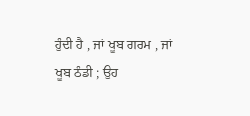ਹੁੰਦੀ ਹੈ , ਜਾਂ ਖੂਬ ਗਰਮ , ਜਾਂ ਖੂਬ ਠੰਡੀ ; ਉਹ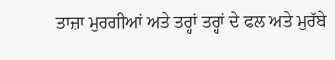ਤਾਜ਼ਾ ਮੁਰਗੀਆਂ ਅਤੇ ਤਰ੍ਹਾਂ ਤਰ੍ਹਾਂ ਦੇ ਫਲ ਅਤੇ ਮੁਰੱਬੇ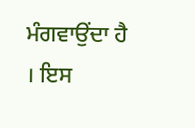ਮੰਗਵਾਉਂਦਾ ਹੈ । ਇਸ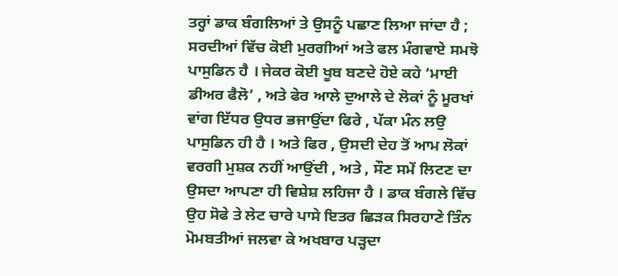ਤਰ੍ਹਾਂ ਡਾਕ ਬੰਗਲਿਆਂ ਤੇ ਉਸਨੂੰ ਪਛਾਣ ਲਿਆ ਜਾਂਦਾ ਹੈ ; ਸਰਦੀਆਂ ਵਿੱਚ ਕੋਈ ਮੁਰਗੀਆਂ ਅਤੇ ਫਲ ਮੰਗਵਾਏ ਸਮਝੋ ਪਾਸੁਡਿਨ ਹੈ । ਜੇਕਰ ਕੋਈ ਖੂਬ ਬਣਦੇ ਹੋਏ ਕਹੇ ‘ਮਾਈ ਡੀਅਰ ਫੈਲੋ’ , ਅਤੇ ਫੇਰ ਆਲੇ ਦੁਆਲੇ ਦੇ ਲੋਕਾਂ ਨੂੰ ਮੂਰਖਾਂ ਵਾਂਗ ਇੱਧਰ ਉਧਰ ਭਜਾਉਂਦਾ ਫਿਰੇ , ਪੱਕਾ ਮੰਨ ਲਉ ਪਾਸੁਡਿਨ ਹੀ ਹੈ । ਅਤੇ ਫਿਰ , ਉਸਦੀ ਦੇਹ ਤੋਂ ਆਮ ਲੋਕਾਂ ਵਰਗੀ ਮੁਸ਼ਕ ਨਹੀਂ ਆਉਂਦੀ , ਅਤੇ , ਸੌਣ ਸਮੇਂ ਲਿਟਣ ਦਾ ਉਸਦਾ ਆਪਣਾ ਹੀ ਵਿਸ਼ੇਸ਼ ਲਹਿਜਾ ਹੈ । ਡਾਕ ਬੰਗਲੇ ਵਿੱਚ ਉਹ ਸੋਫੇ ਤੇ ਲੇਟ ਚਾਰੇ ਪਾਸੇ ਇਤਰ ਛਿੜਕ ਸਿਰਹਾਣੇ ਤਿੰਨ ਮੋਮਬਤੀਆਂ ਜਲਵਾ ਕੇ ਅਖਬਾਰ ਪੜ੍ਹਦਾ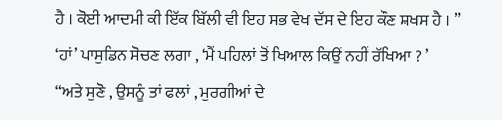ਹੈ । ਕੋਈ ਆਦਮੀ ਕੀ ਇੱਕ ਬਿੱਲੀ ਵੀ ਇਹ ਸਭ ਵੇਖ ਦੱਸ ਦੇ ਇਹ ਕੌਣ ਸ਼ਖਸ ਹੈ । ”
‘ਹਾਂ’ ਪਾਸੁਡਿਨ ਸੋਚਣ ਲਗਾ , ‘ਮੈਂ ਪਹਿਲਾਂ ਤੋਂ ਖਿਆਲ ਕਿਉਂ ਨਹੀਂ ਰੱਖਿਆ ? ’
“ਅਤੇ ਸੁਣੋ , ਉਸਨੂੰ ਤਾਂ ਫਲਾਂ , ਮੁਰਗੀਆਂ ਦੇ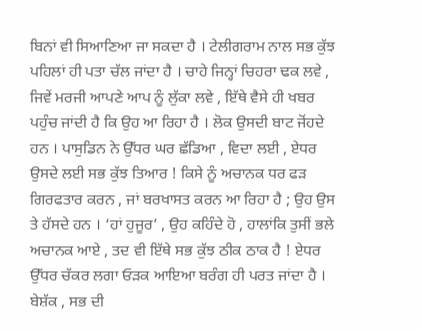ਬਿਨਾਂ ਵੀ ਸਿਆਣਿਆ ਜਾ ਸਕਦਾ ਹੈ । ਟੇਲੀਗਰਾਮ ਨਾਲ ਸਭ ਕੁੱਝ ਪਹਿਲਾਂ ਹੀ ਪਤਾ ਚੱਲ ਜਾਂਦਾ ਹੈ । ਚਾਹੇ ਜਿਨ੍ਹਾਂ ਚਿਹਰਾ ਢਕ ਲਵੇ , ਜਿਵੇਂ ਮਰਜੀ ਆਪਣੇ ਆਪ ਨੂੰ ਲੁੱਕਾ ਲਵੇ , ਇੱਥੇ ਵੈਸੇ ਹੀ ਖਬਰ ਪਹੁੰਚ ਜਾਂਦੀ ਹੈ ਕਿ ਉਹ ਆ ਰਿਹਾ ਹੈ । ਲੋਕ ਉਸਦੀ ਬਾਟ ਜੋਂਹਦੇ ਹਨ । ਪਾਸੁਡਿਨ ਨੇ ਉੱਧਰ ਘਰ ਛੱਡਿਆ , ਵਿਦਾ ਲਈ , ਏਧਰ ਉਸਦੇ ਲਈ ਸਭ ਕੁੱਝ ਤਿਆਰ ! ਕਿਸੇ ਨੂੰ ਅਚਾਨਕ ਧਰ ਫੜ ਗਿਰਫਤਾਰ ਕਰਨ , ਜਾਂ ਬਰਖਾਸਤ ਕਰਨ ਆ ਰਿਹਾ ਹੈ ; ਉਹ ਉਸ ਤੇ ਹੱਸਦੇ ਹਨ । ‘ਹਾਂ ਹੁਜੂਰ’ , ਉਹ ਕਹਿੰਦੇ ਹੋ , ਹਾਲਾਂਕਿ ਤੁਸੀਂ ਭਲੇ ਅਚਾਨਕ ਆਏ , ਤਦ ਵੀ ਇੱਥੇ ਸਭ ਕੁੱਝ ਠੀਕ ਠਾਕ ਹੈ ! ਏਧਰ ਉੱਧਰ ਚੱਕਰ ਲਗਾ ਓੜਕ ਆਇਆ ਬਰੰਗ ਹੀ ਪਰਤ ਜਾਂਦਾ ਹੈ । ਬੇਸ਼ੱਕ , ਸਭ ਦੀ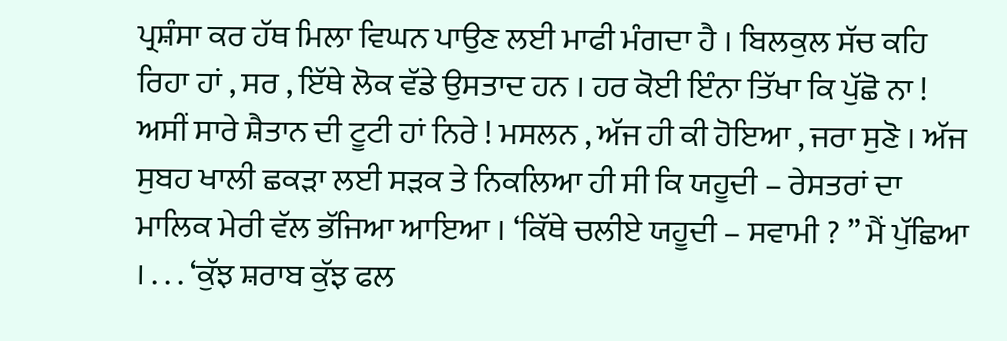ਪ੍ਰਸ਼ੰਸਾ ਕਰ ਹੱਥ ਮਿਲਾ ਵਿਘਨ ਪਾਉਣ ਲਈ ਮਾਫੀ ਮੰਗਦਾ ਹੈ । ਬਿਲਕੁਲ ਸੱਚ ਕਹਿ ਰਿਹਾ ਹਾਂ , ਸਰ , ਇੱਥੇ ਲੋਕ ਵੱਡੇ ਉਸਤਾਦ ਹਨ । ਹਰ ਕੋਈ ਇੰਨਾ ਤਿੱਖਾ ਕਿ ਪੁੱਛੋ ਨਾ ! ਅਸੀਂ ਸਾਰੇ ਸ਼ੈਤਾਨ ਦੀ ਟੂਟੀ ਹਾਂ ਨਿਰੇ ! ਮਸਲਨ , ਅੱਜ ਹੀ ਕੀ ਹੋਇਆ , ਜਰਾ ਸੁਣੋ । ਅੱਜ ਸੁਬਹ ਖਾਲੀ ਛਕੜਾ ਲਈ ਸੜਕ ਤੇ ਨਿਕਲਿਆ ਹੀ ਸੀ ਕਿ ਯਹੂਦੀ – ਰੇਸਤਰਾਂ ਦਾ ਮਾਲਿਕ ਮੇਰੀ ਵੱਲ ਭੱਜਿਆ ਆਇਆ । ‘ਕਿੱਥੇ ਚਲੀਏ ਯਹੂਦੀ – ਸਵਾਮੀ ? ” ਮੈਂ ਪੁੱਛਿਆ । . . . ‘ਕੁੱਝ ਸ਼ਰਾਬ ਕੁੱਝ ਫਲ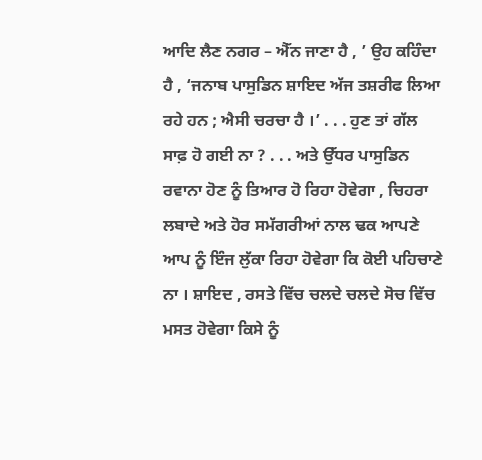ਆਦਿ ਲੈਣ ਨਗਰ – ਐੱਨ ਜਾਣਾ ਹੈ , ’ ਉਹ ਕਹਿੰਦਾ ਹੈ , ‘ਜਨਾਬ ਪਾਸੁਡਿਨ ਸ਼ਾਇਦ ਅੱਜ ਤਸ਼ਰੀਫ ਲਿਆ ਰਹੇ ਹਨ ; ਐਸੀ ਚਰਚਾ ਹੈ ।’ . . . ਹੁਣ ਤਾਂ ਗੱਲ ਸਾਫ਼ ਹੋ ਗਈ ਨਾ ? . . . ਅਤੇ ਉੱਧਰ ਪਾਸੁਡਿਨ ਰਵਾਨਾ ਹੋਣ ਨੂੰ ਤਿਆਰ ਹੋ ਰਿਹਾ ਹੋਵੇਗਾ , ਚਿਹਰਾ ਲਬਾਦੇ ਅਤੇ ਹੋਰ ਸਮੱਗਰੀਆਂ ਨਾਲ ਢਕ ਆਪਣੇ ਆਪ ਨੂੰ ਇੰਜ ਲੁੱਕਾ ਰਿਹਾ ਹੋਵੇਗਾ ਕਿ ਕੋਈ ਪਹਿਚਾਣੇ ਨਾ । ਸ਼ਾਇਦ , ਰਸਤੇ ਵਿੱਚ ਚਲਦੇ ਚਲਦੇ ਸੋਚ ਵਿੱਚ ਮਸਤ ਹੋਵੇਗਾ ਕਿਸੇ ਨੂੰ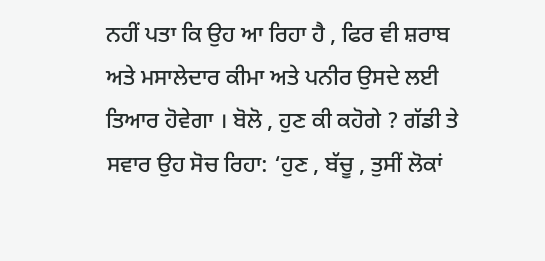ਨਹੀਂ ਪਤਾ ਕਿ ਉਹ ਆ ਰਿਹਾ ਹੈ , ਫਿਰ ਵੀ ਸ਼ਰਾਬ ਅਤੇ ਮਸਾਲੇਦਾਰ ਕੀਮਾ ਅਤੇ ਪਨੀਰ ਉਸਦੇ ਲਈ ਤਿਆਰ ਹੋਵੇਗਾ । ਬੋਲੋ , ਹੁਣ ਕੀ ਕਹੋਗੇ ? ਗੱਡੀ ਤੇ ਸਵਾਰ ਉਹ ਸੋਚ ਰਿਹਾ: ‘ਹੁਣ , ਬੱਚੂ , ਤੁਸੀਂ ਲੋਕਾਂ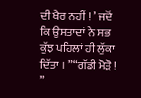ਦੀ ਖੈਰ ਨਹੀਂ ! ’ ਜਦੋਂ ਕਿ ਉਸਤਾਦਾਂ ਨੇ ਸਭ ਕੁੱਝ ਪਹਿਲਾਂ ਹੀ ਲੁੱਕਾ ਦਿੱਤਾ । ”“ਗੱਡੀ ਮੋੜੋ ! ”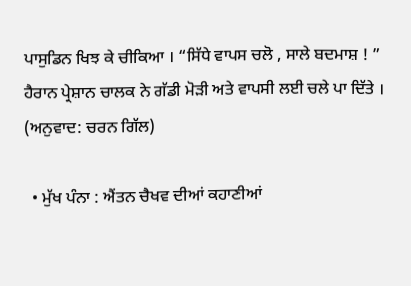ਪਾਸੁਡਿਨ ਖਿਝ ਕੇ ਚੀਕਿਆ । “ਸਿੱਧੇ ਵਾਪਸ ਚਲੋ , ਸਾਲੇ ਬਦਮਾਸ਼ ! ”
ਹੈਰਾਨ ਪ੍ਰੇਸ਼ਾਨ ਚਾਲਕ ਨੇ ਗੱਡੀ ਮੋੜੀ ਅਤੇ ਵਾਪਸੀ ਲਈ ਚਲੇ ਪਾ ਦਿੱਤੇ ।
(ਅਨੁਵਾਦ: ਚਰਨ ਗਿੱਲ)

  • ਮੁੱਖ ਪੰਨਾ : ਐਂਤਨ ਚੈਖਵ ਦੀਆਂ ਕਹਾਣੀਆਂ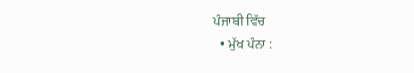ਪੰਜਾਬੀ ਵਿੱਚ
  • ਮੁੱਖ ਪੰਨਾ :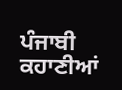ਪੰਜਾਬੀ ਕਹਾਣੀਆਂ